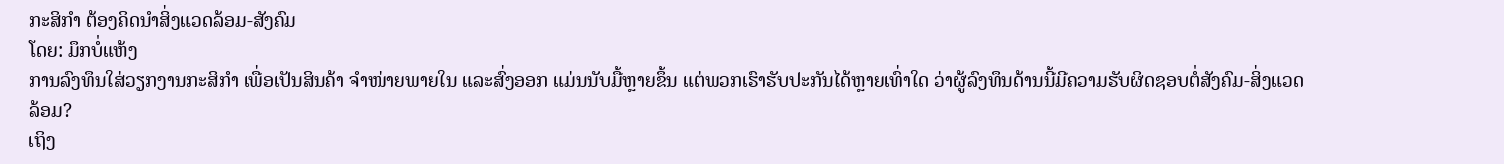ກະສິກຳ ຕ້ອງຄິດນຳສິ່ງແວດລ້ອມ-ສັງຄົມ
ໂດຍ: ມຶກບໍ່ແຫ້ງ
ການລົງທຶນໃສ່ວຽກງານກະສິກຳ ເພື່ອເປັນສິນຄ້າ ຈຳໜ່າຍພາຍໃນ ແລະສົ່ງອອກ ແມ່ນນັບມື້ຫຼາຍຂຶ້ນ ແຕ່ພວກເຮົາຮັບປະກັນໄດ້ຫຼາຍເທົ່າໃດ ວ່າຜູ້ລົງທຶນດ້ານນີ້ມີຄວາມຮັບຜິດຊອບຕໍ່ສັງຄົມ-ສິ່ງແວດລ້ອມ?
ເຖິງ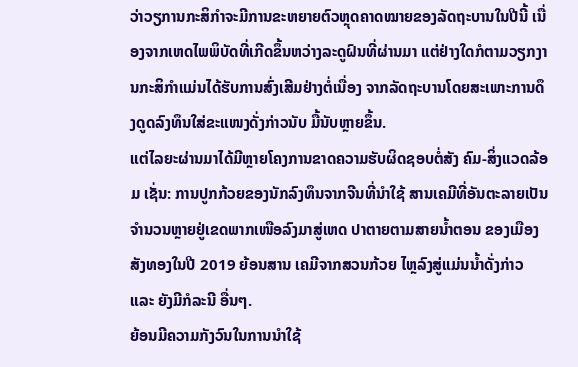ວ່າວຽການກະສິກຳຈະມີການຂະຫຍາຍຕົວຫຼຸດຄາດໝາຍຂອງລັດຖະບານໃນປີນີ້ ເນື່ອງຈາກເຫດໄພພິບັດທີ່ເກີດຂຶ້ນຫວ່າງລະດູຝົນທີ່ຜ່ານມາ ແຕ່ຢ່າງໃດກໍຕາມວຽກງານກະສິກຳແມ່ນໄດ້ຮັບການສົ່ງເສີມຢ່າງຕໍ່ເນື່ອງ ຈາກລັດຖະບານໂດຍສະເພາະການດຶງດູດລົງທຶນໃສ່ຂະແໜງດັ່ງກ່າວນັບ ມື້ນັບຫຼາຍຂຶ້ນ.
ແຕ່ໄລຍະຜ່ານມາໄດ້ມີຫຼາຍໂຄງການຂາດຄວາມຮັບຜິດຊອບຕໍ່ສັງ ຄົມ-ສິ່ງແວດລ້ອມ ເຊັ່ນ: ການປູກກ້ວຍຂອງນັກລົງທຶນຈາກຈີນທີ່ນຳໃຊ້ ສານເຄມີທີ່ອັນຕະລາຍເປັນຈຳນວນຫຼາຍຢູ່ເຂດພາກເໜືອລົງມາສູ່ເຫດ ປາຕາຍຕາມສາຍນໍ້າຕອນ ຂອງເມືອງສັງທອງໃນປີ 2019 ຍ້ອນສານ ເຄມີຈາກສວນກ້ວຍ ໄຫຼລົງສູ່ແມ່ນນໍ້າດັ່ງກ່າວ ແລະ ຍັງມີກໍລະນີ ອື່ນໆ.
ຍ້ອນມີຄວາມກັງວົນໃນການນຳໃຊ້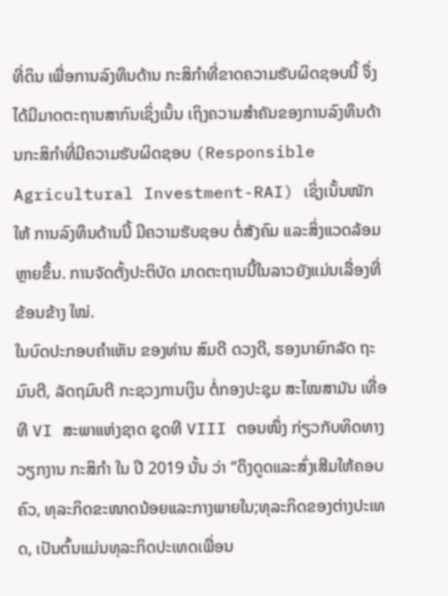ທີ່ດິນ ເພື່ອການລົງທຶນດ້ານ ກະສິກຳທີ່ຂາດຄວາມຮັບຜິດຊອບນີ້ ຈຶ່ງໄດ້ມີມາດຕະຖານສາກົນເຊິ່ງເນັ້ນ ເຖິງຄວາມສຳຄັນຂອງການລົງທຶນດ້ານກະສິກຳທີ່ມີຄວາມຮັບຜິດຊອບ (Responsible Agricultural Investment-RAI) ເຊິ່ງເນັ້ນໜັກໃຫ້ ການລົງທຶນດ້ານນີ້ ມີຄວາມຮັບຊອບ ຕໍ່ສັງຄົມ ແລະສິ່ງແວດລ້ອມຫຼາຍຂຶ້ນ. ການຈັດຕັ້ງປະຕິບັດ ມາດຕະຖານນີ້ໃນລາວຍັງແມ່ນເລື່ອງທີ່ຂ້ອນຂ້າງ ໃໝ່.
ໃນບົດປະກອບຄຳເຫັນ ຂອງທ່ານ ສົມດີ ດວງດີ, ຮອງນາຍົກລັດ ຖະມົນຕີ, ລັດຖມົນຕີ ກະຊວງການເງິນ ຕໍ່ກອງປະຊຸມ ສະໄໝສາມັນ ເທື່ອທີ VI ສະພາແຫ່ງຊາດ ຊຸດທີ VIII ຕອນໜຶ່ງ ກ່ຽວກັບທິດທາງ ວຽກງານ ກະສິກຳ ໃນ ປີ 2019 ນັ້ນ ວ່າ “ດຶງດູດແລະສົ່ງເສີມໃຫ້ຄອບຄົວ, ທຸລະກິດຂະໜາດນ້ອຍແລະກາງພາຍໃນ;ທຸລະກິດຂອງຕ່າງປະເທດ, ເປັນຕົ້ນແມ່ນທຸລະກິດປະເທດເພື່ອນ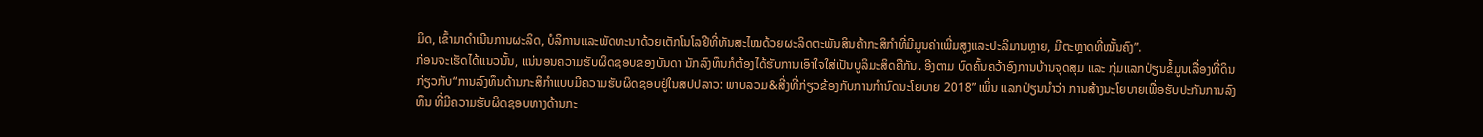ມິດ, ເຂົ້າມາດຳເນີນການຜະລິດ, ບໍລິການແລະພັດທະນາດ້ວຍເຕັກໂນໂລຢີທີ່ທັນສະໄໝດ້ວຍຜະລິດຕະພັນສິນຄ້າກະສິກຳທີ່ມີມູນຄ່າເພີ່ມສູງແລະປະລິມານຫຼາຍ, ມີຕະຫຼາດທີ່ໝັ້ນຄົງ”.
ກ່ອນຈະເຮັດໄດ້ແນວນັ້ນ, ແນ່ນອນຄວາມຮັບຜິດຊອບຂອງບັນດາ ນັກລົງທຶນກໍຕ້ອງໄດ້ຮັບການເອົາໃຈໃສ່ເປັນບູລິມະສິດຄືກັນ. ອີງຕາມ ບົດຄົ້ນຄວ້າອົງການບ້ານຈຸດສຸມ ແລະ ກຸ່ມແລກປ່ຽນຂໍ້ມູນເລື່ອງທີ່ດິນ ກ່ຽວກັບ“ການລົງທຶນດ້ານກະສິກຳແບບມີຄວາມຮັບຜິດຊອບຢູ່ໃນສປປລາວ: ພາບລວມ&ສີ່ງທີ່ກ່ຽວຂ້ອງກັບການກຳນົດນະໂຍບາຍ 2018” ເພິ່ນ ແລກປ່ຽນນຳວ່າ ການສ້າງນະໂຍບາຍເພື່ອຮັບປະກັນການລົງທຶນ ທີ່ມີຄວາມຮັບຜິດຊອບທາງດ້ານກະ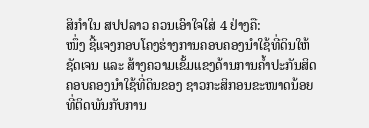ສິກຳໃນ ສປປລາວ ຄວນເອົາໃຈໃສ່ 4 ຢ່າງຄື:
ໜຶ່ງ ຊີ້ແຈງກອບໂຄງຮ່າງການຄອບຄອງນຳໃຊ້ທີ່ດິນໃຫ້ຊັດເຈນ ແລະ ສ້າງຄວາມເຂັ້ມແຂງດ້ານການຄໍ້າປະກັນສິດຄອບຄອງນຳໃຊ້ທີ່ດິນຂອງ ຊາວກະສິກອນຂະໜາດນ້ອຍທີ່ຕິດພັນກັບການ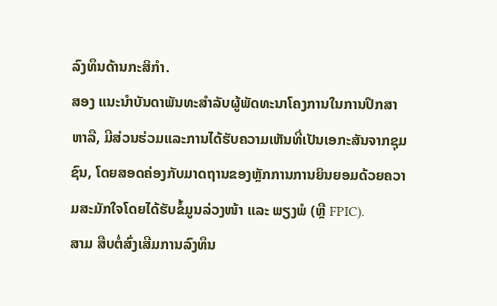ລົງທຶນດ້ານກະສິກຳ.
ສອງ ແນະນຳບັນດາພັນທະສຳລັບຜູ້ພັດທະນາໂຄງການໃນການປຶກສາ ຫາລື, ມີສ່ວນຮ່ວມແລະການໄດ້ຮັບຄວາມເຫັນທີ່ເປັນເອກະສັນຈາກຊຸມຊົນ, ໂດຍສອດຄ່ອງກັບມາດຖານຂອງຫຼັກການການຍິນຍອມດ້ວຍຄວາມສະມັກໃຈໂດຍໄດ້ຮັບຂໍ້ມູນລ່ວງໜ້າ ແລະ ພຽງພໍ (ຫຼື FPIC).
ສາມ ສືບຕໍ່ສົ່ງເສີມການລົງທຶນ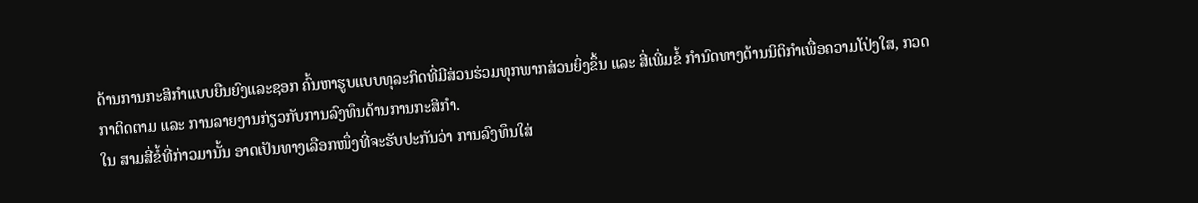ດ້ານການກະສິກຳແບບຍືນຍົງແລະຊອກ ຄົ້ນຫາຮູບແບບທຸລະກິດທີ່ມີສ່ວນຮ່ວມທຸກພາກສ່ວນຍິ່ງຂຶ້ນ ແລະ ສີ່ເພີ່ມຂໍ້ ກຳນົດທາງດ້ານນິຕິກຳເພື່ອຄວາມໂປ່ງໃສ, ກວດກາຕິດຕາມ ແລະ ການລາຍງານກ່ຽວກັບການລົງທຶນດ້ານການກະສິກຳ.
ໃນ ສາມສີ່ຂໍ້ທີ່ກ່າວມານັ້ນ ອາດເປັນທາງເລືອກໜຶ່ງທີ່ຈະຮັບປະກັນວ່າ ການລົງທຶນໃສ່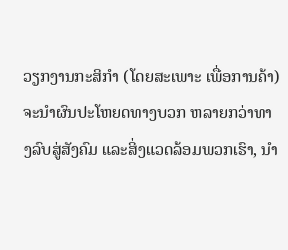ວຽກງານກະສິກຳ (ໂດຍສະເພາະ ເພື່ອການຄ້າ) ຈະນຳຜົນປະໂຫຍດທາງບວກ ຫລາຍກວ່າທາງລົບສູ່ສັງຄົມ ແລະສິ່ງແວດລ້ອມພວກເຮົາ, ນຳ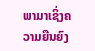ພາມາເຊິ່ງຄວາມຍືນຍົງ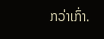ກວ່າເກົ່າ.